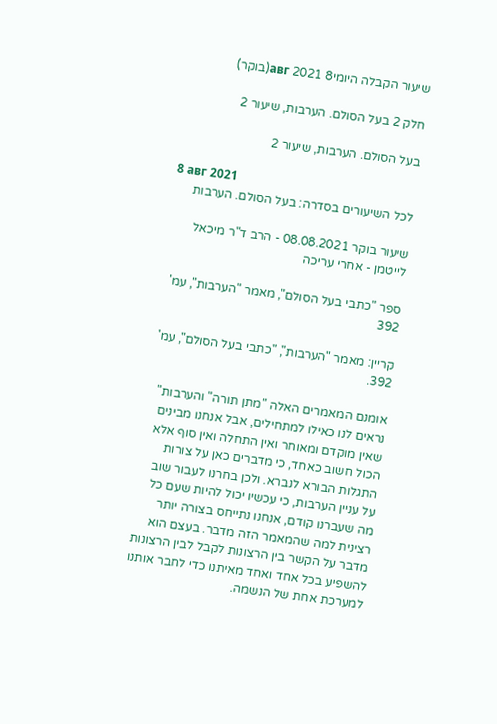שיעור הקבלה היומי8 авг 2021(בוקר)

חלק 2 בעל הסולם. הערבות, שיעור 2

בעל הסולם. הערבות, שיעור 2

8 авг 2021
לכל השיעורים בסדרה: בעל הסולם. הערבות

שיעור בוקר 08.08.2021 - הרב ד"ר מיכאל לייטמן - אחרי עריכה

ספר "כתבי בעל הסולם", מאמר "הערבות", עמ' 392

קריין: מאמר "הערבות", "כתבי בעל הסולם", עמ' 392.

אומנם המאמרים האלה "מתן תורה" והערבות" נראים לנו כאילו למתחילים, אבל אנחנו מבינים שאין מוקדם ומאוחר ואין התחלה ואין סוף אלא הכול חשוב כאחד, כי מדברים כאן על צורות התגלות הבורא לנברא. ולכן בחרנו לעבור שוב על עניין הערבות, כי עכשיו יכול להיות שעם כל מה שעברנו קודם, אנחנו נתייחס בצורה יותר רצינית למה שהמאמר הזה מדבר. בעצם הוא מדבר על הקשר בין הרצונות לקבל לבין הרצונות להשפיע בכל אחד ואחד מאיתנו כדי לחבר אותנו למערכת אחת של הנשמה.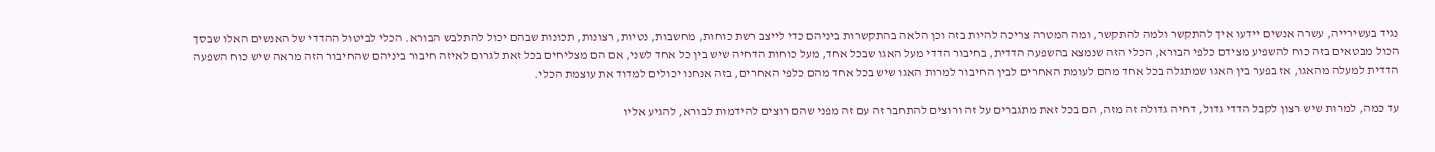נגיד בעשירייה, עשרה אנשים יידעו איך להתקשר ולמה להתקשר, ומה המטרה צריכה להיות בזה וכן הלאה בהתקשרות ביניהם כדי לייצב רשת כוחות, מחשבות, נטיות, רצונות, תכונות שבהם יכול להתלבש הבורא. הכלי לביטול ההדדי של האנשים האלו שבסך הכול מבטאים בזה כוח להשפיע מצידם כלפי הבורא, הכלי הזה שנמצא בהשפעה הדדית, בחיבור הדדי מעל האגו שבכל אחד, מעל כוחות הדחיה שיש בין כל אחד לשני, אם הם מצליחים בכל זאת לגרום לאיזה חיבור ביניהם שהחיבור הזה מראה שיש כוח השפעה הדדית למעלה מהאגו, אז בפער בין האגו שמתגלה בכל אחד מהם לעומת האחרים לבין החיבור למרות האגו שיש בכל אחד מהם כלפי האחרים, בזה אנחנו יכולים למדוד את עוצמת הכלי.

עד כמה, למרות שיש רצון לקבל הדדי גדול, דחיה גדולה זה מזה, הם בכל זאת מתגברים על זה ורוצים להתחבר זה עם זה מפני שהם רוצים להידמות לבורא, להגיע אליו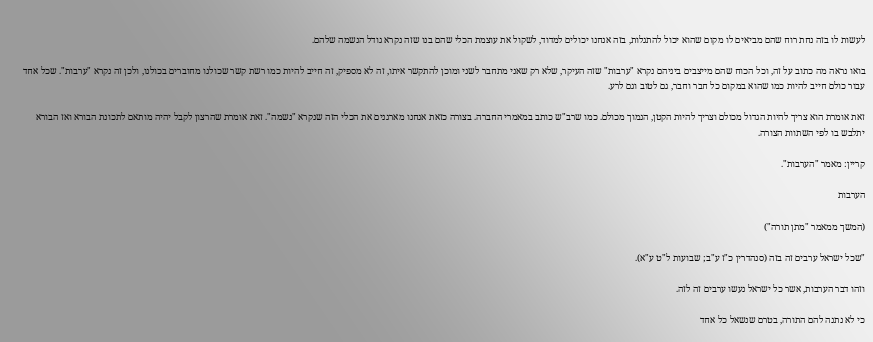לעשות לו בזה נחת רוח שהם מביאים לו מקום שהוא יכול להתגלות, בזה אנחנו יכולים למדוד, לשקול את עוצמת הכלי שהם בנו שזה נקרא גודל הנשמה שלהם.

בואו נראה מה כתוב על זה, וכל הכוח שהם מייצבים ביניהם נקרא "ערבות" שזה העיקר, שלא רק שאני מתחבר לשני ומוכן להתקשר איתו, זה לא מספיק, זה חייב להיות כמו רשת קשר שכולנו מחוברים בכולנו, ולכן זה נקרא "ערבות". שכל אחד עבור כולם חייב להיות כמו שהוא במקום כל חבר וחבר, גם לטוב וגם לרע.

זאת אומרת הוא צריך להיות הגדול מכולם וצריך להיות הקטן, הנמוך מכולם. כמו שרב"ש כותב במאמרי החברה. בצורה כזאת אנחנו מארגנים את הכלי הזה שנקרא "נשמה". זאת אומרת שהרצון לקבל יהיה מותאם לתכונת הבורא ואז הבורא יתלבש בו לפי השתוות הצורה.

קריין: מאמר "הערבות".

הערבות

(המשך ממאמר "מתן תורה")

"שכל ישראל ערבים זה בזה (סנהדרין כ"ז ע"ב; שבועות ל"ט ע"א).

וזהו דבר הערבות, אשר כל ישראל נעשו ערבים זה לזה.

כי לא נתנה להם התורה, בטרם שנשאל כל אחד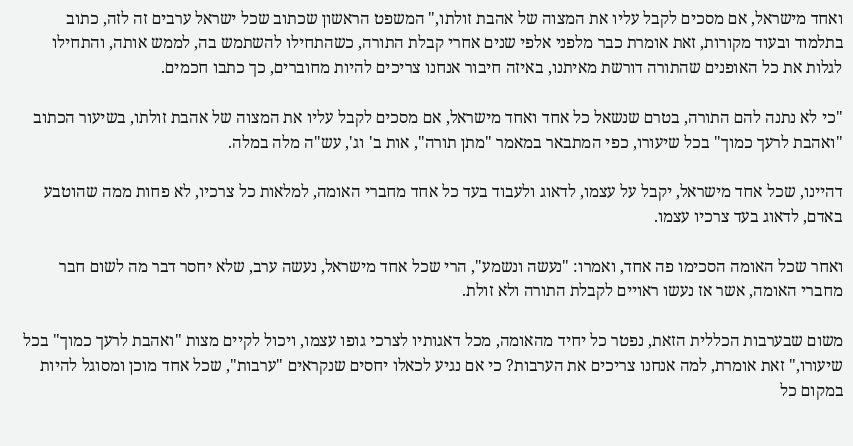ואחד מישראל, אם מסכים לקבל עליו את המצוה של אהבת זולתו," המשפט הראשון שכתוב שכל ישראל ערבים זה לזה, כתוב בתלמוד ובעוד מקורות, זאת אומרת כבר מלפני אלפי שנים אחרי קבלת התורה, כשהתחילו להשתמש בה, לממש אותה, והתחילו לגלות את כל האופנים שהתורה דורשת מאיתנו, באיזה חיבור אנחנו צריכים להיות מחוברים, כך כתבו חכמים.

"כי לא נתנה להם התורה, בטרם שנשאל כל אחד ואחד מישראל, אם מסכים לקבל עליו את המצוה של אהבת זולתו, בשיעור הכתוב "ואהבת לרעך כמוך" בכל שיעורו, כפי המתבאר במאמר "מתן תורה", אות ב' וג', עש"ה מלה במלה.

דהיינו, שכל אחד מישראל, יקבל על עצמו, לדאוג ולעבוד בעד כל אחד מחברי האומה, למלאות כל צרכיו, לא פחות ממה שהוטבע באדם, לדאוג בעד צרכיו עצמו.

ואחר שכל האומה הסכימו פה אחד, ואמרו: "נעשה ונשמע", הרי שכל אחד מישראל, נעשה ערב, שלא יחסר דבר מה לשום חבר מחברי האומה, אשר אז נעשו ראויים לקבלת התורה ולא זולת.

משום שבערבות הכללית הזאת, נפטר כל יחיד מהאומה, מכל דאגותיו לצרכי גופו עצמו, ויכול לקיים מצות "ואהבת לרעך כמוך" בכל שיעורו," זאת אומרת, למה אנחנו צריכים את הערבות? כי אם נגיע לכאלו יחסים שנקראים "ערבות", שכל אחד מוכן ומסוגל להיות במקום כל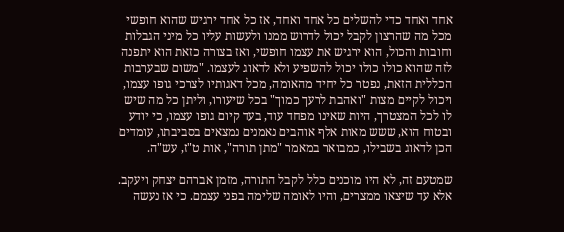אחד ואחד כדי להשלים כל אחד ואחד, אז כל אחד ירגיש שהוא חופשי מכל מה שהרצון לקבל יכול לדרוש ממנו ולעשות עליו כל מיני הגבלות וחובות והכול, הוא ירגיש את עצמו חופשי, ואז בצורה כזאת הוא יתפנה לזה שהוא כולו כולו יכול להשפיע ולא לדאוג לעצמו. "משום שבערבות הכללית הזאת, נפטר כל יחיד מהאומה, מכל דאגותיו לצרכי גופו עצמו, ויכול לקיים מצות "ואהבת לרעך כמוך" בכל שיעורו, וליתן כל מה שיש לו לכל המצטרך, היות שאינו מפחד עוד, בעד קיום גופו עצמו, כי יודע ובטוח הוא, ששש מאות אלף אוהבים נאמנים נמצאים בסביבתו, עומדים הכן לדאוג בשבילו, כמבואר במאמר "מתן תורה", אות ט"ז, עש"ה.

שמטעם זה, לא היו מוכנים כלל לקבל התורה, מזמן אברהם יצחק ויעקב. אלא עד שיצאו ממצרים, והיו לאומה שלימה בפני עצמם. כי אז נעשה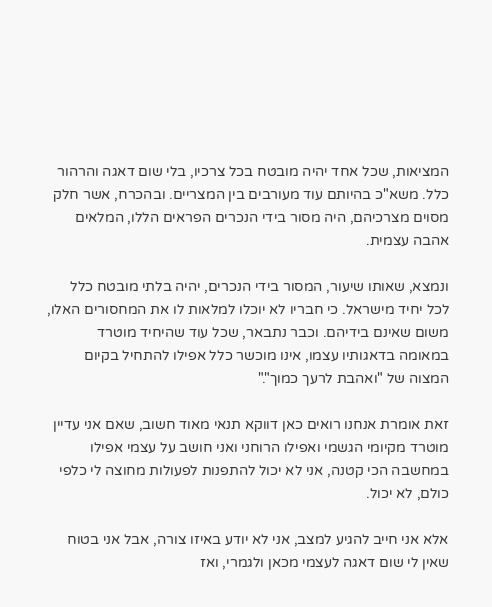המציאות, שכל אחד יהיה מובטח בכל צרכיו, בלי שום דאגה והרהור כלל. משא"כ בהיותם עוד מעורבים בין המצריים. ובהכרח, אשר חלק מסוים מצרכיהם, היה מסור בידי הנכרים הפראים הללו, המלאים אהבה עצמית.

ונמצא, שאותו שיעור, המסור בידי הנכרים, יהיה בלתי מובטח כלל לכל יחיד מישראל. כי חבריו לא יוכלו למלאות לו את המחסורים האלו, משום שאינם בידיהם. וכבר נתבאר, שכל עוד שהיחיד מוטרד במאומה בדאגותיו עצמו, אינו מוכשר כלל אפילו להתחיל בקיום המצוה של "ואהבת לרעך כמוך"."

זאת אומרת אנחנו רואים כאן דווקא תנאי מאוד חשוב, שאם אני עדיין מוטרד מקיומי הגשמי ואפילו הרוחני ואני חושב על עצמי אפילו במחשבה הכי קטנה, אני לא יכול להתפנות לפעולות מחוצה לי כלפי כולם, לא יכול.

אלא אני חייב להגיע למצב, אני לא יודע באיזו צורה, אבל אני בטוח שאין לי שום דאגה לעצמי מכאן ולגמרי, ואז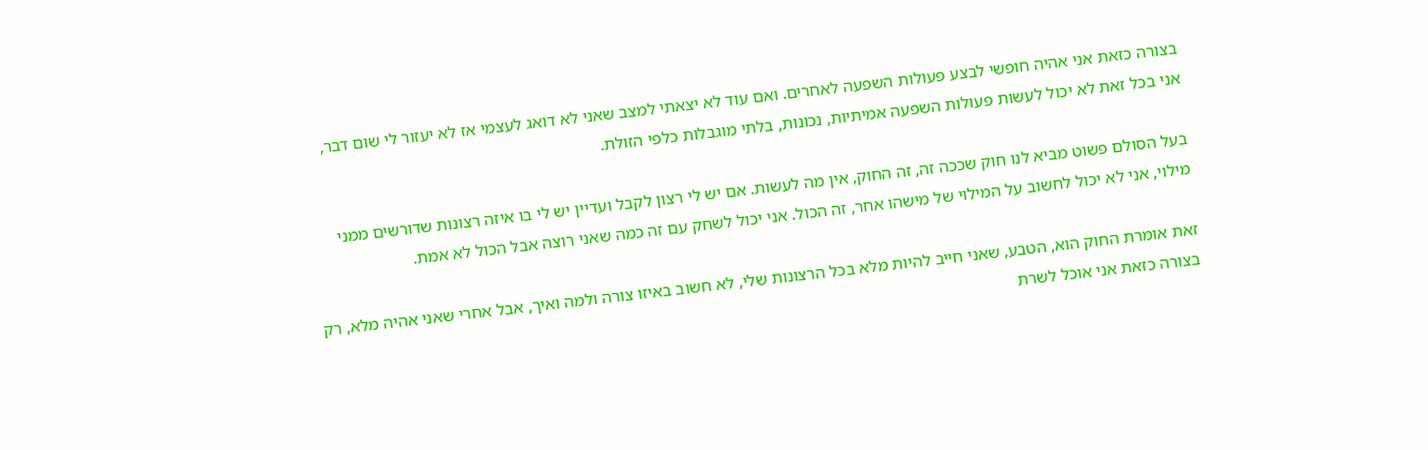בצורה כזאת אני אהיה חופשי לבצע פעולות השפעה לאחרים. ואם עוד לא יצאתי למצב שאני לא דואג לעצמי אז לא יעזור לי שום דבר, אני בכל זאת לא יכול לעשות פעולות השפעה אמיתיות, נכונות, בלתי מוגבלות כלפי הזולת.

בעל הסולם פשוט מביא לנו חוק שככה זה, זה החוק, אין מה לעשות. אם יש לי רצון לקבל ועדיין יש לי בו איזה רצונות שדורשים ממני מילוי, אני לא יכול לחשוב על המילוי של מישהו אחר, זה הכול. אני יכול לשחק עם זה כמה שאני רוצה אבל הכול לא אמת.

זאת אומרת החוק הוא, הטבע, שאני חייב להיות מלא בכל הרצונות שלי, לא חשוב באיזו צורה ולמה ואיך, אבל אחרי שאני אהיה מלא, רק בצורה כזאת אני אוכל לשרת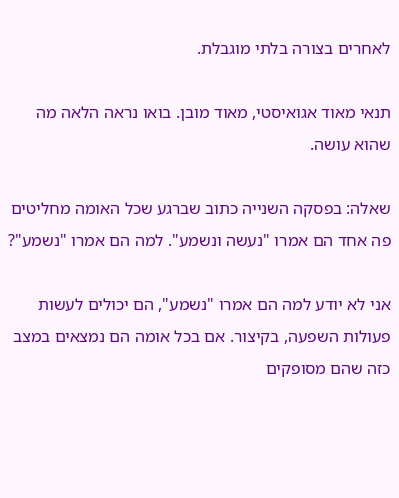לאחרים בצורה בלתי מוגבלת.

תנאי מאוד אגואיסטי, מאוד מובן. בואו נראה הלאה מה שהוא עושה.

שאלה: בפסקה השנייה כתוב שברגע שכל האומה מחליטים פה אחד הם אמרו "נעשה ונשמע". למה הם אמרו "נשמע"?

אני לא יודע למה הם אמרו "נשמע", הם יכולים לעשות פעולות השפעה, בקיצור. אם בכל אומה הם נמצאים במצב כזה שהם מסופקים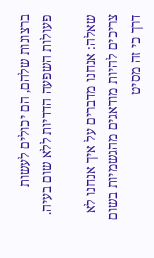ברצונות שלהם, הם יכולים לעשות פעולות השפעה הדדיות ללא שום בעיה.

שאלה: אנחנו מדברים על איך אנחנו לא צריכים להיות מודאגים מהגשמיות בשום דרך כי זה מסיט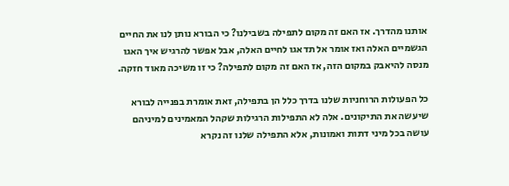אותנו מהדרך. אז האם זה מקום לתפילה בשבילנו? כי הבורא נותן לנו את החיים הגשמיים האלה ואז אומר אל תדאגו לחיים האלה, אבל אפשר להרגיש איך האגו מנסה להיאבק במקום הזה, אז האם זה מקום לתפילה? כי זו משיכה מאוד חזקה.

כל הפעולות הרוחניות שלנו בדרך כלל הן בתפילה, זאת אומרת בפנייה לבורא שיעשה את התיקונים. אלה לא התפילות הרגילות שקהל המאמינים למיניהם עושה בכל מיני דתות ואמונות, אלא התפילה שלנו זה נקרא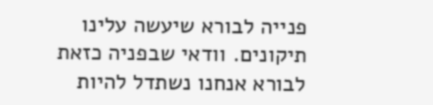פנייה לבורא שיעשה עלינו תיקונים. וודאי שבפניה כזאת לבורא אנחנו נשתדל להיות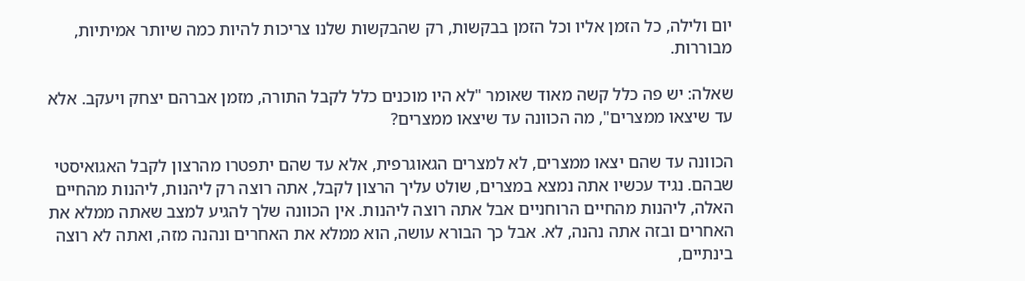יום ולילה, כל הזמן אליו וכל הזמן בבקשות, רק שהבקשות שלנו צריכות להיות כמה שיותר אמיתיות, מבוררות.

שאלה: יש פה כלל קשה מאוד שאומר "לא היו מוכנים כלל לקבל התורה, מזמן אברהם יצחק ויעקב. אלא עד שיצאו ממצרים", מה הכוונה עד שיצאו ממצרים?

הכוונה עד שהם יצאו ממצרים, לא למצרים הגאוגרפית, אלא עד שהם יתפטרו מהרצון לקבל האגואיסטי שבהם. נגיד עכשיו אתה נמצא במצרים, שולט עליך הרצון לקבל, אתה רוצה רק ליהנות, ליהנות מהחיים האלה, ליהנות מהחיים הרוחניים אבל אתה רוצה ליהנות. אין הכוונה שלך להגיע למצב שאתה ממלא את האחרים ובזה אתה נהנה, לא. אבל כך הבורא עושה, הוא ממלא את האחרים ונהנה מזה, ואתה לא רוצה בינתיים,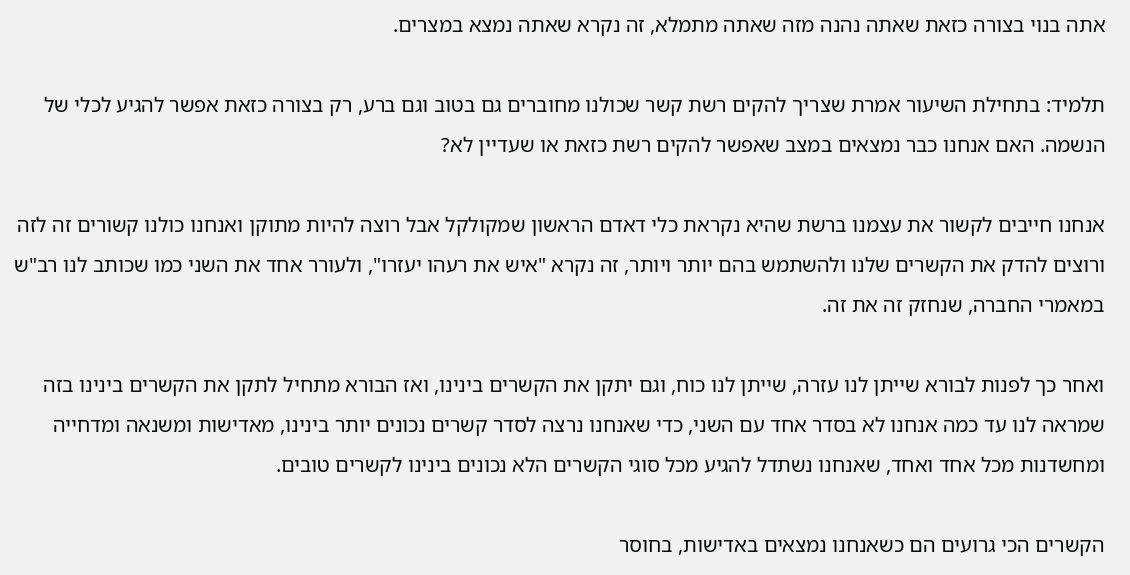אתה בנוי בצורה כזאת שאתה נהנה מזה שאתה מתמלא, זה נקרא שאתה נמצא במצרים.

תלמיד: בתחילת השיעור אמרת שצריך להקים רשת קשר שכולנו מחוברים גם בטוב וגם ברע, רק בצורה כזאת אפשר להגיע לכלי של הנשמה. האם אנחנו כבר נמצאים במצב שאפשר להקים רשת כזאת או שעדיין לא?

אנחנו חייבים לקשור את עצמנו ברשת שהיא נקראת כלי דאדם הראשון שמקולקל אבל רוצה להיות מתוקן ואנחנו כולנו קשורים זה לזה ורוצים להדק את הקשרים שלנו ולהשתמש בהם יותר ויותר, זה נקרא "איש את רעהו יעזרו", ולעורר אחד את השני כמו שכותב לנו רב"ש במאמרי החברה, שנחזק זה את זה.

ואחר כך לפנות לבורא שייתן לנו עזרה, שייתן לנו כוח, וגם יתקן את הקשרים בינינו, ואז הבורא מתחיל לתקן את הקשרים בינינו בזה שמראה לנו עד כמה אנחנו לא בסדר אחד עם השני, כדי שאנחנו נרצה לסדר קשרים נכונים יותר בינינו, מאדישות ומשנאה ומדחייה ומחשדנות מכל אחד ואחד, שאנחנו נשתדל להגיע מכל סוגי הקשרים הלא נכונים בינינו לקשרים טובים.

הקשרים הכי גרועים הם כשאנחנו נמצאים באדישות, בחוסר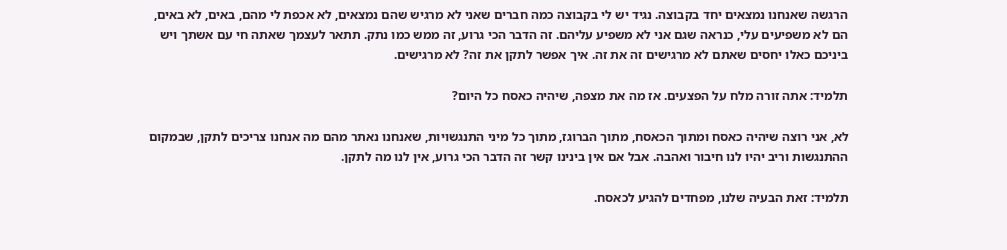הרגשה שאנחנו נמצאים יחד בקבוצה. נגיד יש לי בקבוצה כמה חברים שאני לא מרגיש שהם נמצאים, לא אכפת לי מהם, באים, לא באים, הם לא משפיעים עלי, כנראה שגם אני לא משפיע עליהם. זה הדבר הכי גרוע, זה ממש כמו נתק. תתאר לעצמך שאתה חי עם אשתך ויש ביניכם כאלו יחסים שאתם לא מרגישים זה את זה. איך אפשר לתקן את זה? לא מרגישים.

תלמיד: אתה זורה מלח על הפצעים. אז מה את מצפה, שיהיה כאסח כל היום?

לא, אני רוצה שיהיה כאסח ומתוך הכאסח, מתוך הברוגז, מתוך כל מיני התנגשויות, שאנחנו נאתר מהם מה אנחנו צריכים לתקן, שבמקום ההתנגשות וריב יהיו לנו חיבור ואהבה. אבל אם אין בינינו קשר זה הדבר הכי גרוע, אין לנו מה לתקן.

תלמיד: זאת הבעיה שלנו, מפחדים להגיע לכאסח.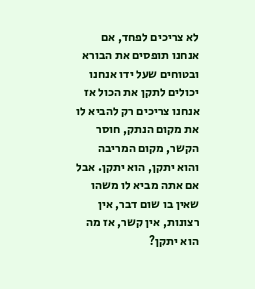לא צריכים לפחד, אם אנחנו תופסים את הבורא ובטוחים שעל ידו אנחנו יכולים לתקן את הכול אז אנחנו צריכים רק להביא לו את מקום הנתק, חוסר הקשר, מקום המריבה והוא יתקן, הוא יתקן. אבל אם אתה מביא לו משהו שאין בו שום דבר, אין רצונות, אין קשר, אז מה הוא יתקן?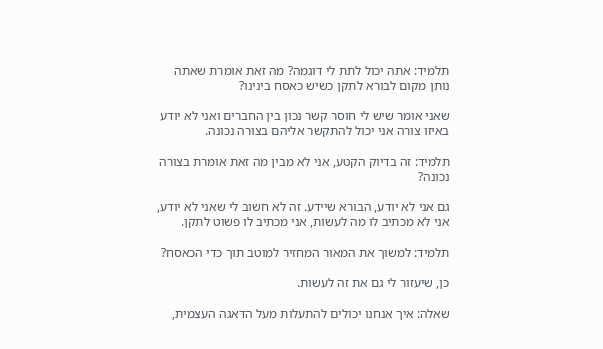תלמיד: אתה יכול לתת לי דוגמה? מה זאת אומרת שאתה נותן מקום לבורא לתקן כשיש כאסח בינינו?

שאני אומר שיש לי חוסר קשר נכון בין החברים ואני לא יודע באיזו צורה אני יכול להתקשר אליהם בצורה נכונה.

תלמיד: זה בדיוק הקטע, אני לא מבין מה זאת אומרת בצורה נכונה?

גם אני לא יודע, הבורא שיידע. זה לא חשוב לי שאני לא יודע, אני לא מכתיב לו מה לעשות, אני מכתיב לו פשוט לתקן.

תלמיד: למשוך את המאור המחזיר למוטב תוך כדי הכאסח?

כן, שיעזור לי גם את זה לעשות.

שאלה: איך אנחנו יכולים להתעלות מעל הדאגה העצמית,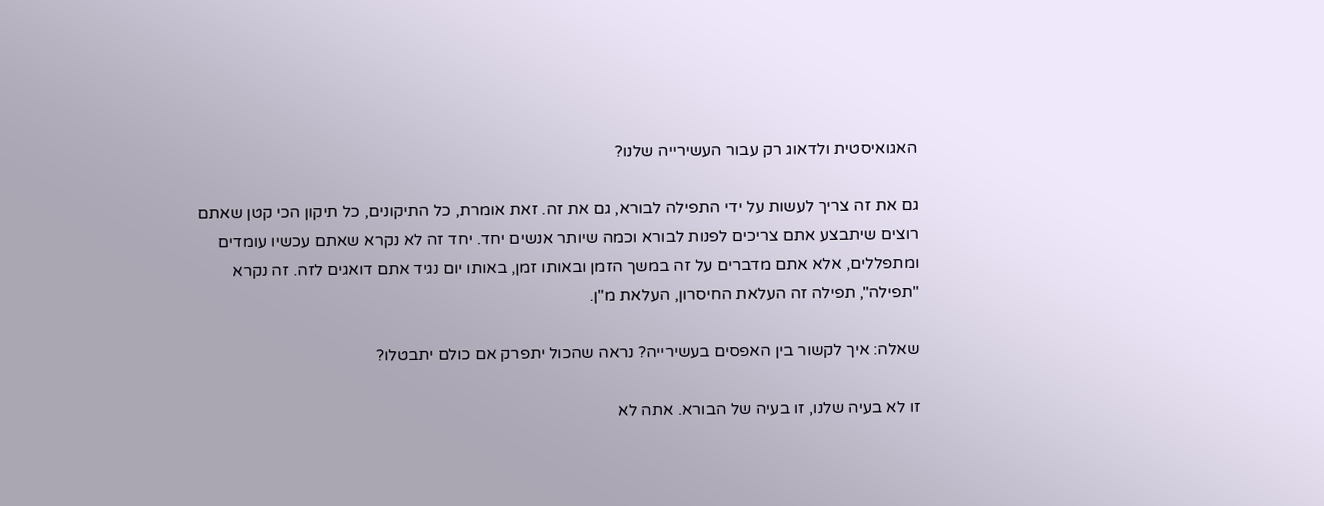האגואיסטית ולדאוג רק עבור העשירייה שלנו?

גם את זה צריך לעשות על ידי התפילה לבורא, גם את זה. זאת אומרת, כל התיקונים, כל תיקון הכי קטן שאתם רוצים שיתבצע אתם צריכים לפנות לבורא וכמה שיותר אנשים יחד. יחד זה לא נקרא שאתם עכשיו עומדים ומתפללים, אלא אתם מדברים על זה במשך הזמן ובאותו זמן, באותו יום נגיד אתם דואגים לזה. זה נקרא "תפילה", תפילה זה העלאת החיסרון, העלאת מ"ן.

שאלה: איך לקשור בין האפסים בעשירייה? נראה שהכול יתפרק אם כולם יתבטלו?

זו לא בעיה שלנו, זו בעיה של הבורא. אתה לא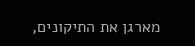מארגן את התיקונים,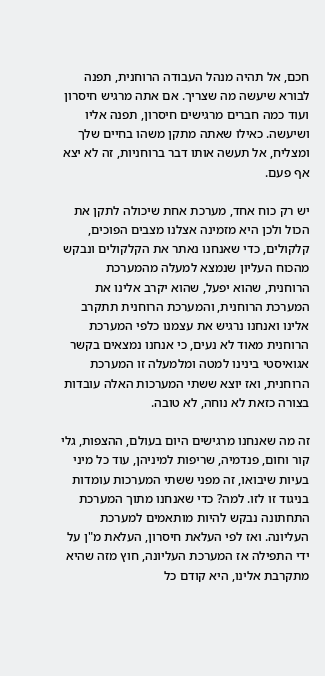חכם, אל תהיה מנהל העבודה הרוחנית, תפנה לבורא שיעשה מה שצריך. אם אתה מרגיש חיסרון ועוד כמה חברים מרגישים חיסרון, תפנה אליו ושיעשה. כאילו שאתה מתקן משהו בחיים שלך ומצליח, אל תעשה אותו דבר ברוחניות, זה לא יצא אף פעם.

יש רק כוח אחד, מערכת אחת שיכולה לתקן את הכול ולכן היא מזמינה אצלנו מצבים הפוכים, קלקולים, כדי שאנחנו נאתר את הקלקולים ונבקש מהכוח העליון שנמצא למעלה מהמערכת הרוחנית, שהוא יפעל, שהוא יקרב אלינו את המערכת הרוחנית, והמערכת הרוחנית תתקרב אלינו ואנחנו נרגיש את עצמנו כלפי המערכת הרוחנית מאוד לא נעים, כי אנחנו נמצאים בקשר אגואיסטי בינינו למטה ומלמעלה זו המערכת הרוחנית, ואז יוצא ששתי המערכות האלה עובדות בצורה כזאת לא נוחה, לא טובה.

זה מה שאנחנו מרגישים היום בעולם, ההצפות, גלי קור וחום, פנדמיה, שריפות למיניהן, עוד כל מיני בעיות שיבואו, זה מפני ששתי המערכות עומדות בניגוד זו לזו. למה? כדי שאנחנו מתוך המערכת התחתונה נבקש להיות מותאמים למערכת העליונה. ואז לפי העלאת חיסרון, העלאת מ"ן על ידי התפילה אז המערכת העליונה, חוץ מזה שהיא מתקרבת אלינו, היא קודם כל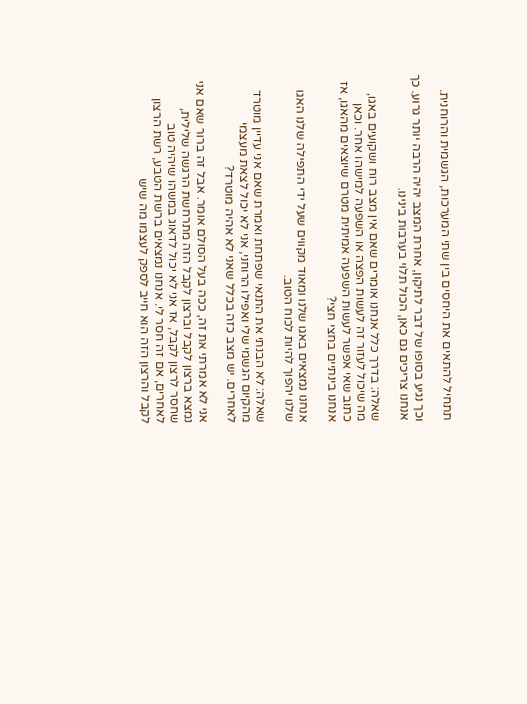תתחיל להתאים את היחסים בין שתי המערכות, הגשמית והרוחנית.

וכך נגיע בסופו של דבר לתיקון, אחרת המצב יהיה הרבה יותר גרוע. כך אנחנו צריכים גם כאן, הכול תלוי בערבות בינינו.

שאלה: בדרך כלל אנחנו אומרים שאם אין מצב רוח ושקועים באגו, מה שיכול לעזור זה לעשות הפצה או השפעה למישהו אחר. וכאן כתוב שאי אפשר לעשות השפעה אמיתית מטרם שיוצאים מהאגו, אז אנחנו בינתיים בחצי חצי?

אנחנו נמצאים באגו שלנו ומאוד מקווים שעל ידי התפילה שלנו האגו שלנו יהפוך להיות לכוח הטוב.

שאלה: לא הבנתי את התנאי שפתחת ואמרת שאם אני עדיין מוטרד מהקיום הגשמי שלי ואפילו הרוחני, אני לא יכול לצאת מעצמי לאחרים. יש מצב כזה בכלל שאני לא אהיה מוטרד?

אני לא אמרתי את זה, ככה בעל הסולם אומר. אבל זה ברור שאם אני נמצא ברצון לקבל וברצון לקבל הזה מתרחשת הרגשה שלילית, שחסר לרצון לקבל, אז אני לא יכול לדאוג במשהו שיהיה טוב לאחרים, אם זה חסר לי. אנחנו נמצאים ברשת הטבע, רשת הרצון לקבל והרצון הזה הוא חייב לספק לעצמו מה שיש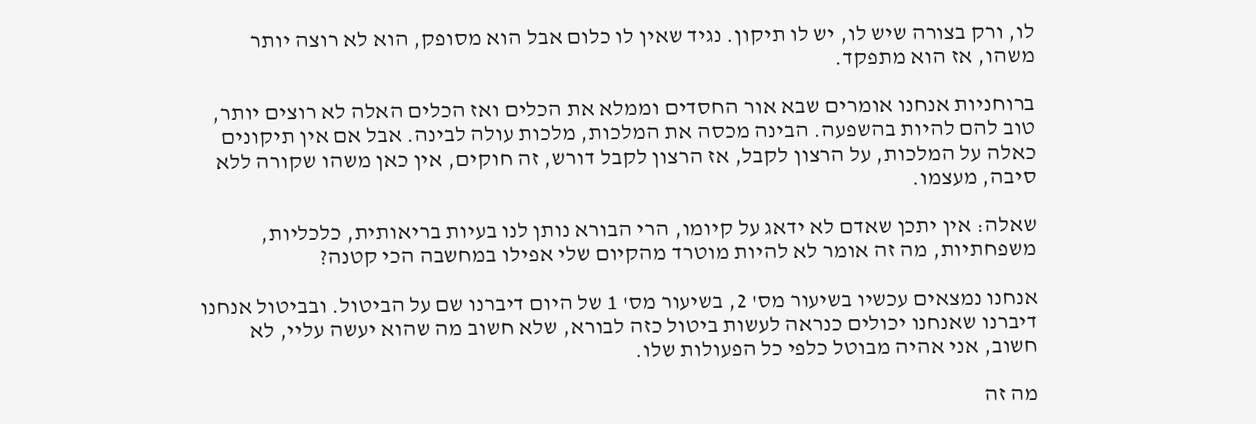לו, ורק בצורה שיש לו, יש לו תיקון. נגיד שאין לו כלום אבל הוא מסופק, הוא לא רוצה יותר משהו, אז הוא מתפקד.

ברוחניות אנחנו אומרים שבא אור החסדים וממלא את הכלים ואז הכלים האלה לא רוצים יותר, טוב להם להיות בהשפעה. הבינה מכסה את המלכות, מלכות עולה לבינה. אבל אם אין תיקונים כאלה על המלכות, על הרצון לקבל, אז הרצון לקבל דורש, זה חוקים, אין כאן משהו שקורה ללא סיבה, מעצמו.

שאלה: אין יתכן שאדם לא ידאג על קיומו, הרי הבורא נותן לנו בעיות בריאותית, כלכליות, משפחתיות, מה זה אומר לא להיות מוטרד מהקיום שלי אפילו במחשבה הכי קטנה?

אנחנו נמצאים עכשיו בשיעור מס' 2, בשיעור מס' 1 של היום דיברנו שם על הביטול. ובביטול אנחנו דיברנו שאנחנו יכולים כנראה לעשות ביטול כזה לבורא, שלא חשוב מה שהוא יעשה עליי, לא חשוב, אני אהיה מבוטל כלפי כל הפעולות שלו.

מה זה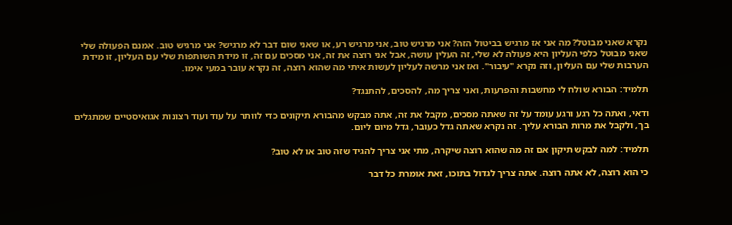נקרא שאני מבוטל? מה אני אז מרגיש בביטול הזה? אני מרגיש טוב, אני מרגיש רע, או שאני שום דבר לא מרגיש? אני מרגיש טוב. אמנם הפעולה שלי שאני מבוטל כלפי העליון היא פעולה לא שלי, זה העלין עושה, אבל אני רוצה את זה, אני מסכים עם זה, זו מידת השותפות שלי עם העליון, זו מידת הערבות שלי עם העליון, וזה נקרא "עיבור". ואז אני מרשה לעליון לעשות איתי מה שהוא רוצה, זה נקרא עובר במעי אימו.

תלמיד: הבורא שולח לי מחשבות והפרעות, ואני צריך מה, להסכים, להתנגד?

ודאי, ואתה כל רגע ורגע עומד על זה שאתה מסכים, מקבל את זה, אתה מבקש מהבורא תיקונים כדי לוותר על עוד ועוד רצונות אגואיסטיים שמתגלים בך, ולקבל את מרות הבורא עליך. זה נקרא שאתה גדל כעובר, גדל מיום ליום.

תלמיד: למה לבקש תיקון אם זה מה שהוא רוצה שיקרה, מתי אני צריך להגיד שזה טוב או לא טוב?

כי הוא רוצה, לא אתה רוצה. אתה צריך לגדול בתוכו, זאת אומרת כל דבר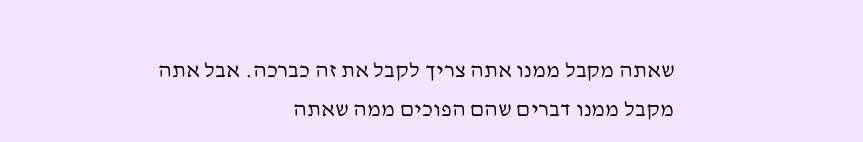שאתה מקבל ממנו אתה צריך לקבל את זה כברכה. אבל אתה מקבל ממנו דברים שהם הפוכים ממה שאתה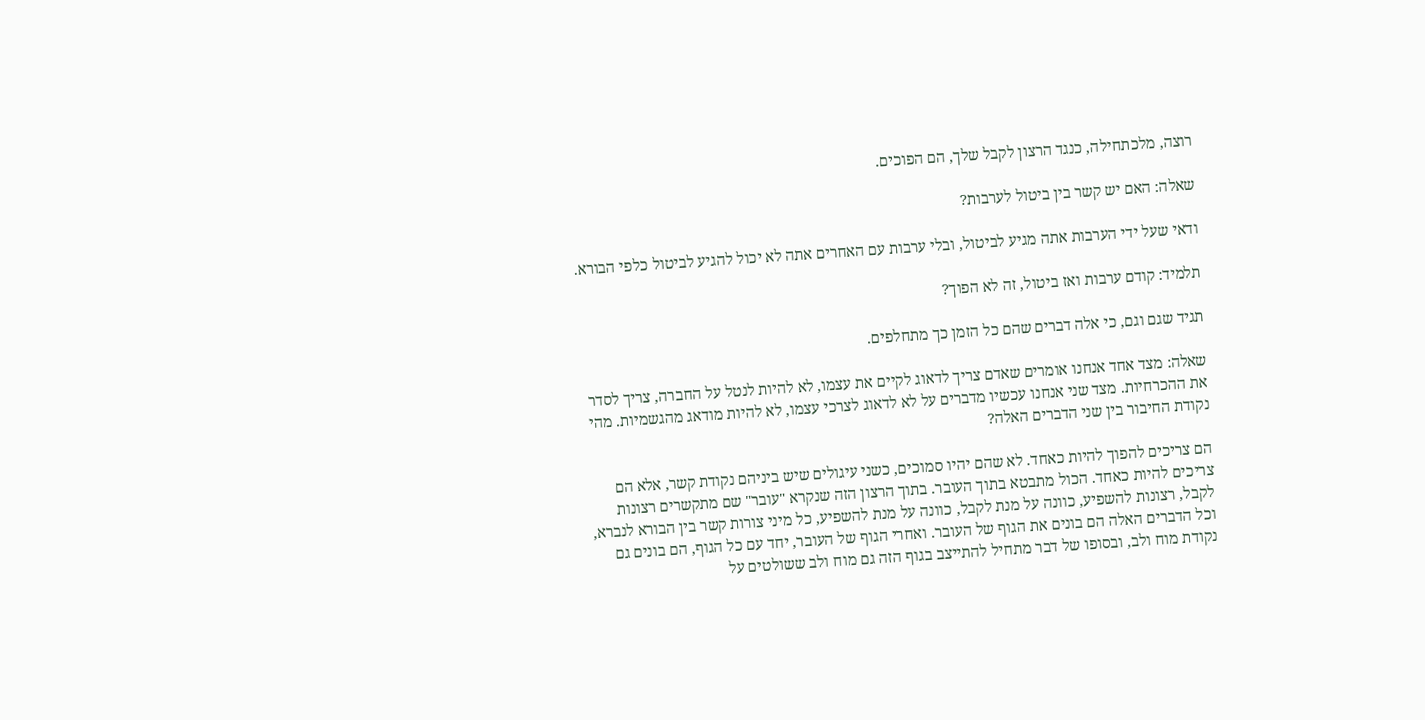רוצה, מלכתחילה, כנגד הרצון לקבל שלך, הם הפוכים.

שאלה: האם יש קשר בין ביטול לערבות?

ודאי שעל ידי הערבות אתה מגיע לביטול, ובלי ערבות עם האחרים אתה לא יכול להגיע לביטול כלפי הבורא.

תלמיד: קודם ערבות ואז ביטול, זה לא הפוך?

תגיד שגם וגם, כי אלה דברים שהם כל הזמן כך מתחלפים.

שאלה: מצד אחד אנחנו אומרים שאדם צריך לדאוג לקיים את עצמו, לא להיות לנטל על החברה, צריך לסדר את ההכרחיות. מצד שני אנחנו עכשיו מדברים על לא לדאוג לצרכי עצמו, לא להיות מודאג מהגשמיות. מהי נקודת החיבור בין שני הדברים האלה?

הם צריכים להפוך להיות כאחד. לא שהם יהיו סמוכים, כשני עיגולים שיש ביניהם נקודת קשר, אלא הם צריכים להיות כאחד. הכול מתבטא בתוך העובר. בתוך הרצון הזה שנקרא "עובר" שם מתקשרים רצונות לקבל, רצונות להשפיע, כוונה על מנת לקבל, כוונה על מנת להשפיע, כל מיני צורות קשר בין הבורא לנברא, וכל הדברים האלה הם בונים את הגוף של העובר. ואחרי הגוף של העובר, יחד עם כל הגוף, הם בונים גם נקודת מוח ולב, ובסופו של דבר מתחיל להתייצב בגוף הזה גם מוח ולב ששולטים על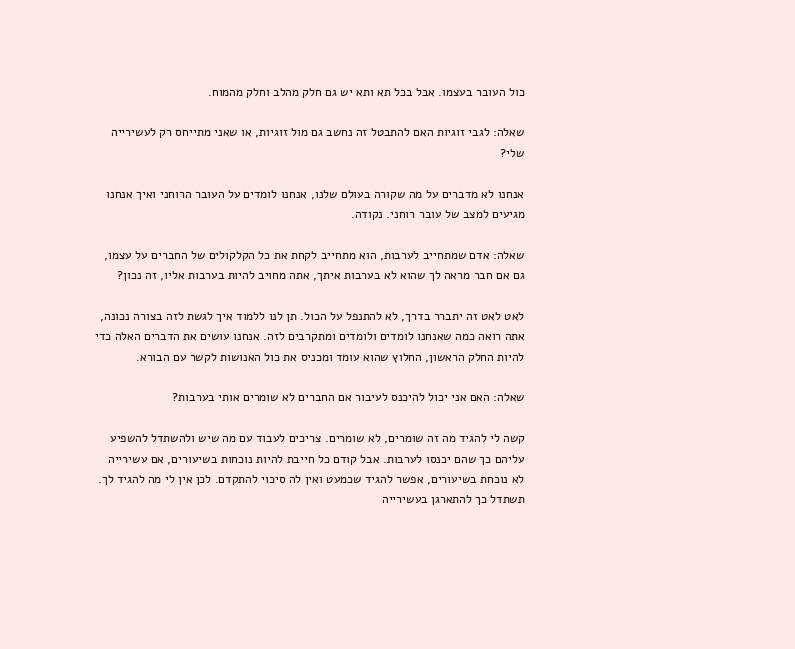כול העובר בעצמו. אבל בכל תא ותא יש גם חלק מהלב וחלק מהמוח.

שאלה: לגבי זוגיות האם להתבטל זה נחשב גם מול זוגיות, או שאני מתייחס רק לעשירייה שלי?

אנחנו לא מדברים על מה שקורה בעולם שלנו, אנחנו לומדים על העובר הרוחני ואיך אנחנו מגיעים למצב של עובר רוחני. נקודה.

שאלה: אדם שמתחייב לערבות, הוא מתחייב לקחת את כל הקלקולים של החברים על עצמו, גם אם חבר מראה לך שהוא לא בערבות איתך, אתה מחויב להיות בערבות אליו, זה נכון?

לאט לאט זה יתברר בדרך, לא להתנפל על הכול. תן לנו ללמוד איך לגשת לזה בצורה נכונה, אתה רואה כמה שאנחנו לומדים ולומדים ומתקרבים לזה. אנחנו עושים את הדברים האלה כדי להיות החלק הראשון, החלוץ שהוא עומד ומכניס את כול האנושות לקשר עם הבורא.

שאלה: האם אני יכול להיכנס לעיבור אם החברים לא שומרים אותי בערבות?

קשה לי להגיד מה זה שומרים, לא שומרים. צריכים לעבוד עם מה שיש ולהשתדל להשפיע עליהם כך שהם יכנסו לערבות. אבל קודם כל חייבת להיות נוכחות בשיעורים, אם עשירייה לא נוכחת בשיעורים, אפשר להגיד שכמעט ואין לה סיכוי להתקדם. לכן אין לי מה להגיד לך. תשתדל כך להתארגן בעשירייה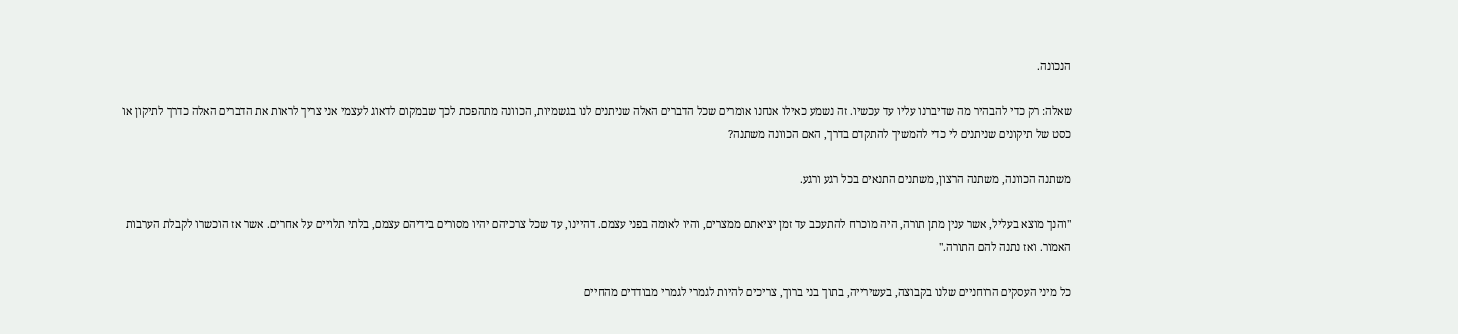הנכונה.

שאלה: רק כדי להבהיר מה שדיברנו עליו עד עכשיו. זה נשמע כאילו אנחנו אומרים שכל הדברים האלה שניתנים לנו בגשמיות, הכוונה מתהפכת לכך שבמקום לדאוג לעצמי אני צריך לראות את הדברים האלה כדרך לתיקון או כסט של תיקונים שניתנים לי כדי להמשיך להתקדם בדרך, האם הכוונה משתנה?

משתנה הכוונה, משתנה הרצון, משתנים התנאים בכל רגע ורגע.

"והנך מוצא בעליל, אשר ענין מתן תורה, היה מוכרח להתעכב עד זמן יציאתם ממצרים, והיו לאומה בפני עצמם. דהיינו, עד שכל צרכיהם יהיו מסורים בידיהם עצמם, בלתי תלויים על אחרים. אשר אז הוכשרו לקבלת הערבות האמור. ואז נתנה להם התורה."

כל מיני העסקים הרוחניים שלנו בקבוצה, בעשירייה, בתוך בני ברוך, צריכים להיות לגמרי לגמרי מבודדים מהחיים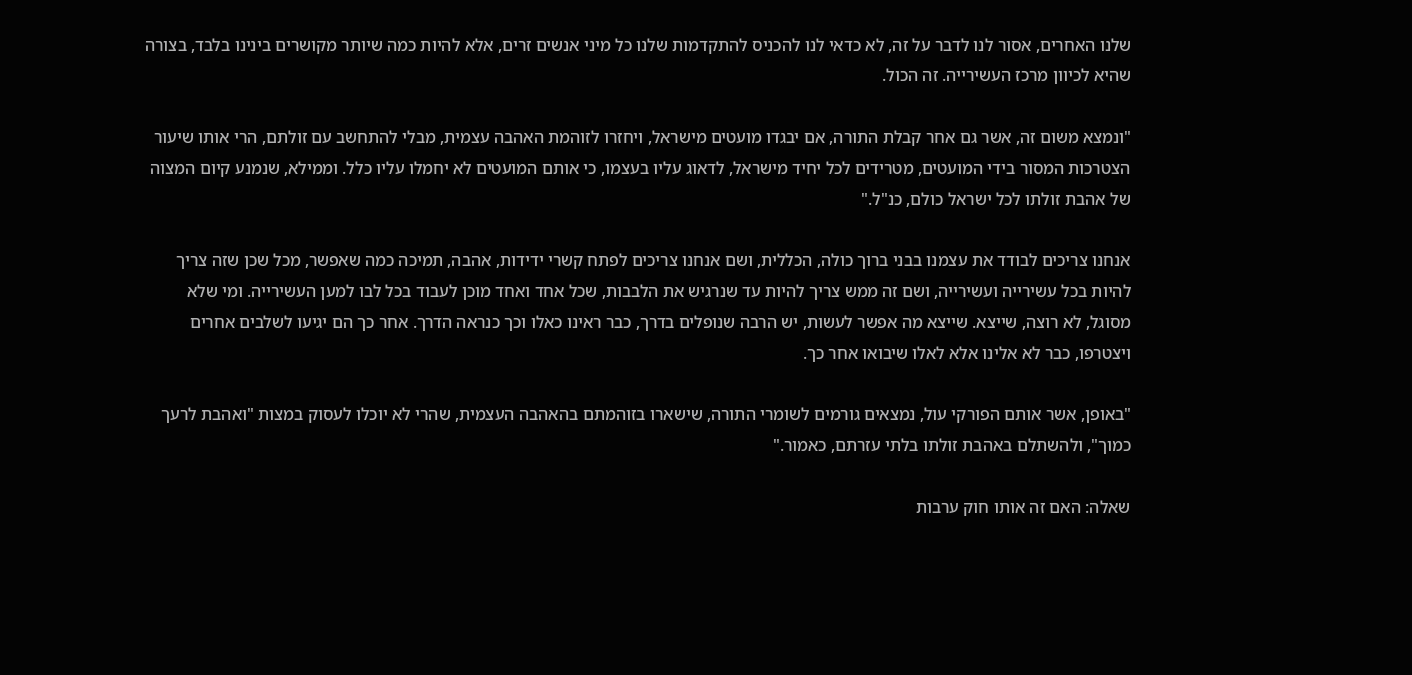שלנו האחרים, אסור לנו לדבר על זה, לא כדאי לנו להכניס להתקדמות שלנו כל מיני אנשים זרים, אלא להיות כמה שיותר מקושרים בינינו בלבד, בצורה שהיא לכיוון מרכז העשירייה. זה הכול.

"ונמצא משום זה, אשר גם אחר קבלת התורה, אם יבגדו מועטים מישראל, ויחזרו לזוהמת האהבה עצמית, מבלי להתחשב עם זולתם, הרי אותו שיעור הצטרכות המסור בידי המועטים, מטרידים לכל יחיד מישראל, לדאוג עליו בעצמו, כי אותם המועטים לא יחמלו עליו כלל. וממילא, שנמנע קיום המצוה של אהבת זולתו לכל ישראל כולם, כנ"ל."

אנחנו צריכים לבודד את עצמנו בבני ברוך כולה, הכללית, ושם אנחנו צריכים לפתח קשרי ידידות, אהבה, תמיכה כמה שאפשר, מכל שכן שזה צריך להיות בכל עשירייה ועשירייה, ושם זה ממש צריך להיות עד שנרגיש את הלבבות, שכל אחד ואחד מוכן לעבוד בכל לבו למען העשירייה. ומי שלא מסוגל, לא רוצה, שייצא. שייצא מה אפשר לעשות, יש הרבה שנופלים בדרך, כבר ראינו כאלו וכך כנראה הדרך. אחר כך הם יגיעו לשלבים אחרים ויצטרפו, כבר לא אלינו אלא לאלו שיבואו אחר כך.

"באופן, אשר אותם הפורקי עול, נמצאים גורמים לשומרי התורה, שישארו בזוהמתם בהאהבה העצמית, שהרי לא יוכלו לעסוק במצות "ואהבת לרעך כמוך", ולהשתלם באהבת זולתו בלתי עזרתם, כאמור."

שאלה: האם זה אותו חוק ערבות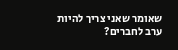שאומר שאני צריך להיות ערב לחברים?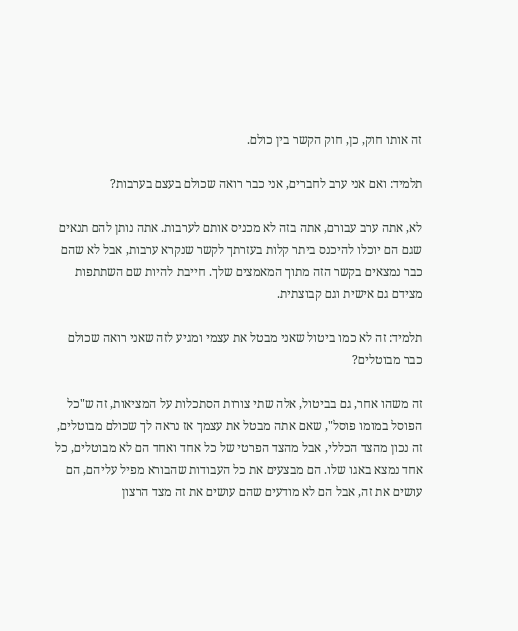זה אותו חוק, כן, חוק הקשר בין כולם.

תלמיד: ואם אני ערב לחברים, אני כבר רואה שכולם בעצם בערבות?

לא, אתה ערב עבורם, אתה בזה לא מכניס אותם לערבות. אתה נותן להם תנאים שגם הם יוכלו להיכנס ביתר קלות בעזרתך לקשר שנקרא ערבות, אבל לא שהם כבר נמצאים בקשר הזה מתוך המאמצים שלך. חייבת להיות שם השתתפות מצידם גם אישית וגם קבוצתית.

תלמיד: זה לא כמו ביטול שאני מבטל את עצמי ומגיע לזה שאני רואה שכולם כבר מבוטלים?

זה משהו אחר, גם בביטול, אלה שתי צורות הסתכלות על המציאות, זה ש"כל הפוסל במומו פוסל", שאם אתה מבטל את עצמך אז נראה לך שכולם מבוטלים, זה נכון מהצד הכללי, אבל מהצד הפרטי של כל אחד ואחד הם לא מבוטלים, כל אחד נמצא באגו שלו. הם מבצעים את כל העבודות שהבורא מפיל עליהם, הם עושים את זה, אבל הם לא מודעים שהם עושים את זה מצד הרצון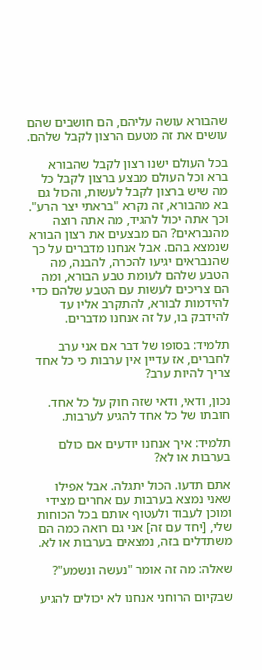שהבורא עושה עליהם, הם חושבים שהם עושים את זה מטעם הרצון לקבל שלהם.

בכל העולם ישנו רצון לקבל שהבורא ברא וכל העולם מבצע ברצון לקבל כל מה שיש ברצון לקבל לעשות, והכול גם בא מהבורא, זה נקרא "בראתי יצר הרע". וכך אתה יכול להגיד, מה אתה רוצה מהנבראים? הם מבצעים את רצון הבורא שנמצא בהם. אבל אנחנו מדברים על כך שהנבראים יגיעו להכרה, להבנה, מה הטבע שלהם לעומת טבע הבורא, ומה הם צריכים לעשות עם הטבע שלהם כדי להידמות לבורא, להתקרב אליו עד להידבק בו, על זה אנחנו מדברים.

תלמיד: בסופו של דבר אם אני ערב לחברים, אז עדיין אין ערבות כי כל אחד צריך להיות ערב?

נכון, ודאי, ודאי שזה חוק על כל אחד. חובתו של כל אחד להגיע לערבות.

תלמיד: איך אנחנו יודעים אם כולם בערבות או לא?

אתם תדעו. הכול יתגלה. אבל אפילו שאני נמצא בערבות עם אחרים מצידי ומוכן לעבוד ולעטוף אותם בכל הכוחות שלי, [יחד עם זה] אני גם רואה כמה הם משתדלים בזה, נמצאים בערבות או לא.

שאלה: מה זה אומר "נעשה ונשמע"?

שבקיום הרוחני אנחנו לא יכולים להגיע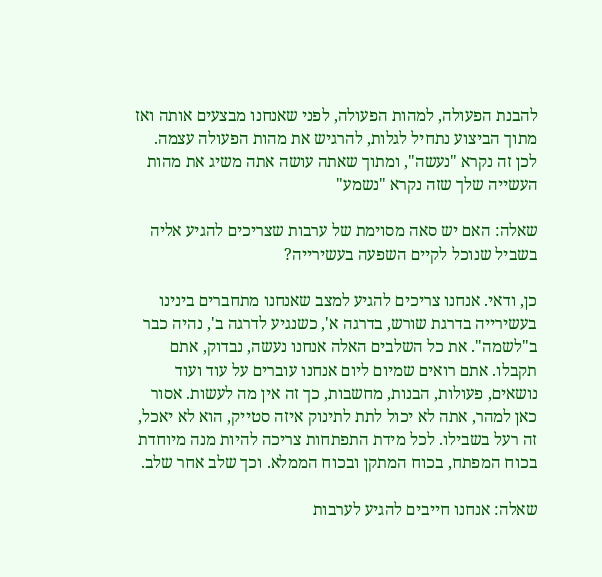להבנת הפעולה, למהות הפעולה, לפני שאנחנו מבצעים אותה ואז מתוך הביצוע נתחיל לגלות, להרגיש את מהות הפעולה עצמה. לכן זה נקרא "נעשה", ומתוך שאתה עושה אתה משיג את מהות העשייה שלך שזה נקרא "נשמע"

שאלה: האם יש סאה מסוימת של ערבות שצריכים להגיע אליה בשביל שנוכל לקיים השפעה בעשירייה?

כן, ודאי. אנחנו צריכים להגיע למצב שאנחנו מתחברים בינינו בעשירייה בדרגת שורש, בדרגה א', כשנגיע לדרגה ב', נהיה כבר ב"לשמה". את כל השלבים האלה אנחנו נעשה, נבדוק, אתם תקבלו. אתם רואים שמיום ליום אנחנו עוברים על עוד ועוד נושאים, פעולות, הבנות, מחשבות, כך זה אין מה לעשות. אסור כאן למהר, אתה לא יכול לתת לתינוק איזה סטייק, הוא לא יאכל, זה רעל בשבילו. לכל מידת התפתחות צריכה להיות מנה מיוחדת בכוח המפתח, בכוח המתקן ובכוח הממלא. וכך שלב אחר שלב.

שאלה: אנחנו חייבים להגיע לערבות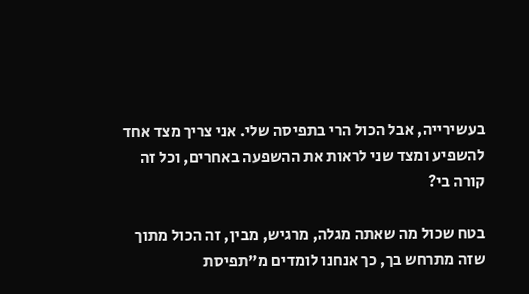בעשירייה, אבל הכול הרי בתפיסה שלי. אני צריך מצד אחד להשפיע ומצד שני לראות את ההשפעה באחרים, וכל זה קורה בי?

בטח שכול מה שאתה מגלה, מרגיש, מבין, זה הכול מתוך שזה מתרחש בך, כך אנחנו לומדים מ"תפיסת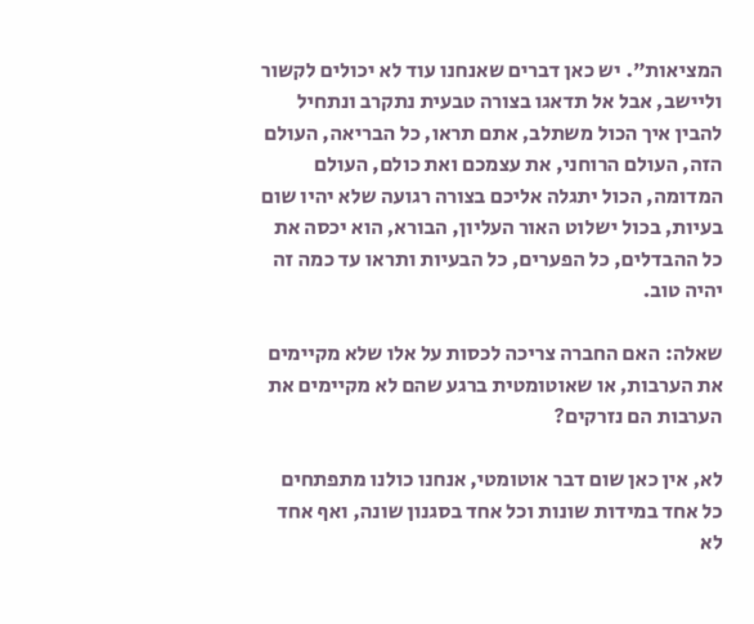המציאות". יש כאן דברים שאנחנו עוד לא יכולים לקשור וליישב, אבל אל תדאגו בצורה טבעית נתקרב ונתחיל להבין איך הכול משתלב, אתם תראו, כל הבריאה, העולם הזה, העולם הרוחני, את עצמכם ואת כולם, העולם המדומה, הכול יתגלה אליכם בצורה רגועה שלא יהיו שום בעיות, בכול ישלוט האור העליון, הבורא, הוא יכסה את כל ההבדלים, כל הפערים, כל הבעיות ותראו עד כמה זה יהיה טוב.

שאלה: האם החברה צריכה לכסות על אלו שלא מקיימים את הערבות, או שאוטומטית ברגע שהם לא מקיימים את הערבות הם נזרקים?

לא, אין כאן שום דבר אוטומטי, אנחנו כולנו מתפתחים כל אחד במידות שונות וכל אחד בסגנון שונה, ואף אחד לא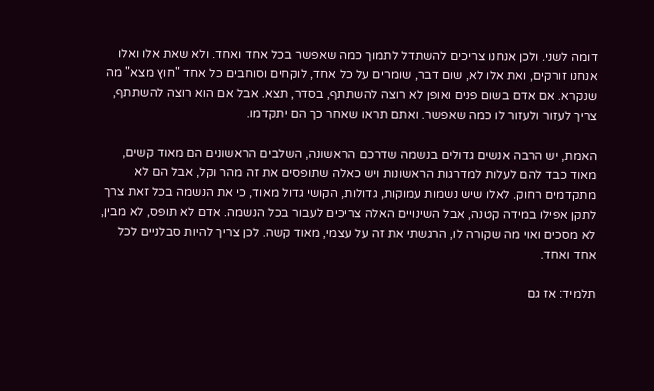דומה לשני. ולכן אנחנו צריכים להשתדל לתמוך כמה שאפשר בכל אחד ואחד. ולא שאת אלו ואלו אנחנו זורקים, ואת אלו לא, שום דבר, שומרים על כל אחד, לוקחים וסוחבים כל אחד "חוץ מצא" מה שנקרא. אם אדם בשום פנים ואופן לא רוצה להשתתף, בסדר, תצא. אבל אם הוא רוצה להשתתף, צריך לעזור ולעזור לו כמה שאפשר. ואתם תראו שאחר כך הם יתקדמו.

האמת, יש הרבה אנשים גדולים בנשמה שדרכם הראשונה, השלבים הראשונים הם מאוד קשים, מאוד כבד להם לעלות למדרגות הראשונות ויש כאלה שתופסים את זה מהר וקל, אבל הם לא מתקדמים רחוק. לאלו שיש נשמות עמוקות, גדולות, הקושי גדול מאוד, כי את הנשמה בכל זאת צרך לתקן אפילו במידה קטנה, אבל השינויים האלה צריכים לעבור בכל הנשמה. אדם לא תופס, לא מבין, לא מסכים ואוי מה שקורה לו, הרגשתי את זה על עצמי, מאוד קשה. לכן צריך להיות סבלניים לכל אחד ואחד.

תלמיד: אז גם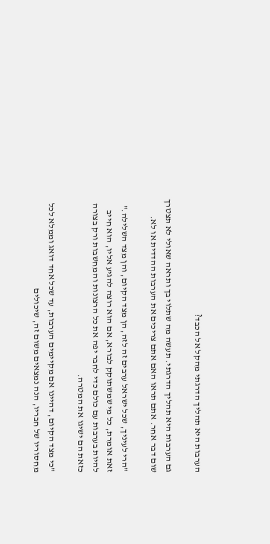הערבות היא תהליך הדרגתי מהקל אל הכבד?

גם הערבות היא תהליך הדרגתי. תעשה מה שתלוי בך ותראה שאולי לא תצטרך שום דבר אחר. אתם תראו האם אתם צריכים את הערבות ההדדית או לא.

"הרי לעיניך, שכל ישראל ערבים זה לזה, הן מצד הקיום, והן מצד השלילה." זאת אומרת, כל מי שמשתוקק לבורא, אם הוא רוצה להגיע אליו, הוא חייב להיות בערבות עם כולם כדי לחבר יפה את כל הרצונות והמחשבות ורק בצורה כזאת הם ישיגו את המטרה.

"כי מצד הקיום, דהיינו אם מקיימים הערבות, עד שכל אחד דואג וממלא לכל מחסוריו של חבריו, הנה נמצאים משום זה, שיכולים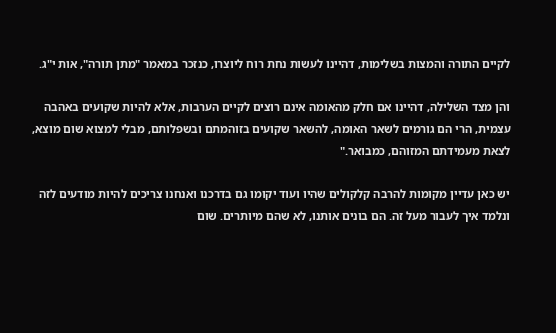לקיים התורה והמצות בשלימות, דהיינו לעשות נחת רוח ליוצרו, כנזכר במאמר "מתן תורה", אות י"ג.

והן מצד השלילה, דהיינו אם חלק מהאומה אינם רוצים לקיים הערבות, אלא להיות שקועים באהבה עצמית, הרי הם גורמים לשאר האומה, להשאר שקועים בזוהמתם ובשפלותם, מבלי למצוא שום מוצא, לצאת מעמידתם המזוהם, כמבואר."

יש כאן עדיין מקומות להרבה קלקולים שהיו ועוד יקומו גם בדרכנו ואנחנו צריכים להיות מודעים לזה ונלמד איך לעבור מעל זה. הם בונים אותנו, לא שהם מיותרים. שום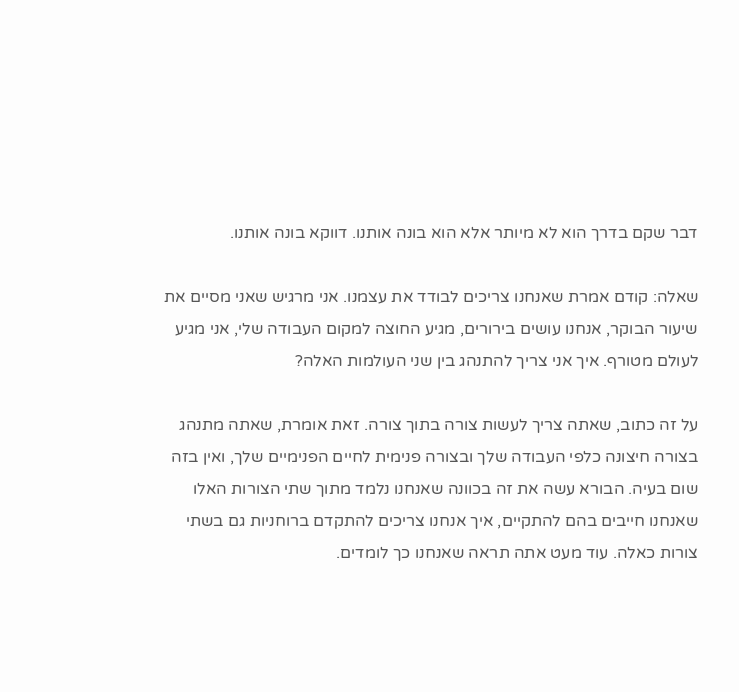דבר שקם בדרך הוא לא מיותר אלא הוא בונה אותנו. דווקא בונה אותנו.

שאלה: קודם אמרת שאנחנו צריכים לבודד את עצמנו. אני מרגיש שאני מסיים את שיעור הבוקר, אנחנו עושים בירורים, מגיע החוצה למקום העבודה שלי, אני מגיע לעולם מטורף. איך אני צריך להתנהג בין שני העולמות האלה?

על זה כתוב, שאתה צריך לעשות צורה בתוך צורה. זאת אומרת, שאתה מתנהג בצורה חיצונה כלפי העבודה שלך ובצורה פנימית לחיים הפנימיים שלך, ואין בזה שום בעיה. הבורא עשה את זה בכוונה שאנחנו נלמד מתוך שתי הצורות האלו שאנחנו חייבים בהם להתקיים, איך אנחנו צריכים להתקדם ברוחניות גם בשתי צורות כאלה. עוד מעט אתה תראה שאנחנו כך לומדים.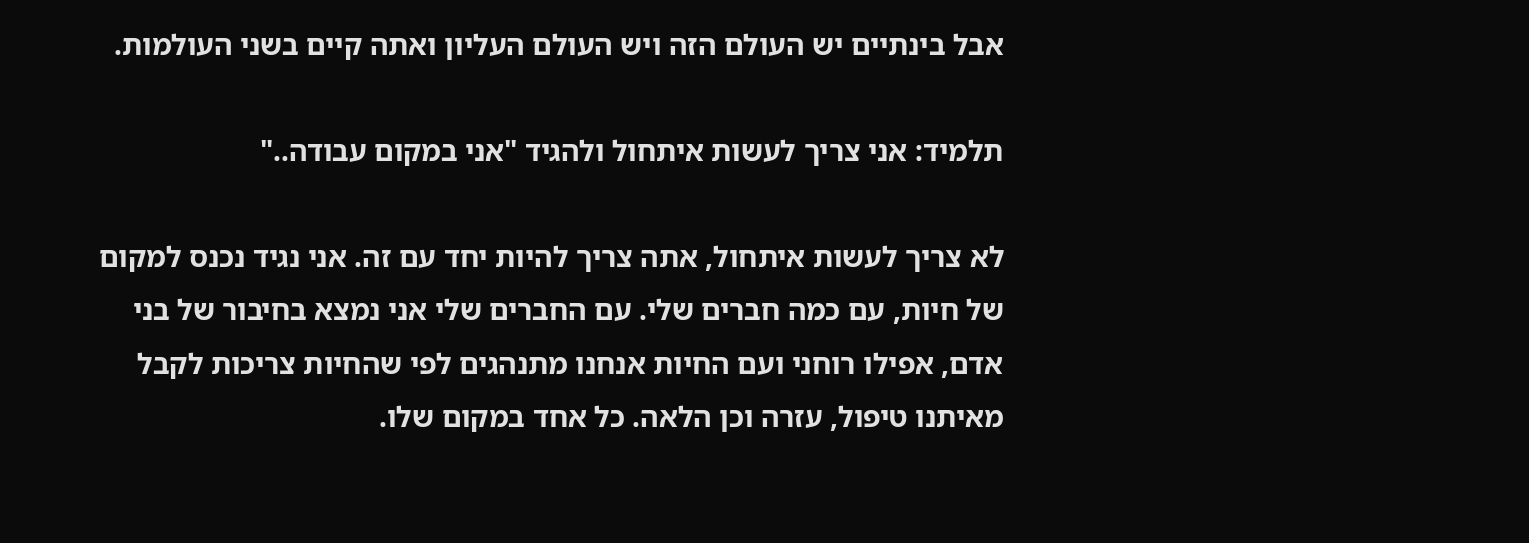אבל בינתיים יש העולם הזה ויש העולם העליון ואתה קיים בשני העולמות.

תלמיד: אני צריך לעשות איתחול ולהגיד "אני במקום עבודה.."

לא צריך לעשות איתחול, אתה צריך להיות יחד עם זה. אני נגיד נכנס למקום של חיות, עם כמה חברים שלי. עם החברים שלי אני נמצא בחיבור של בני אדם, אפילו רוחני ועם החיות אנחנו מתנהגים לפי שהחיות צריכות לקבל מאיתנו טיפול, עזרה וכן הלאה. כל אחד במקום שלו.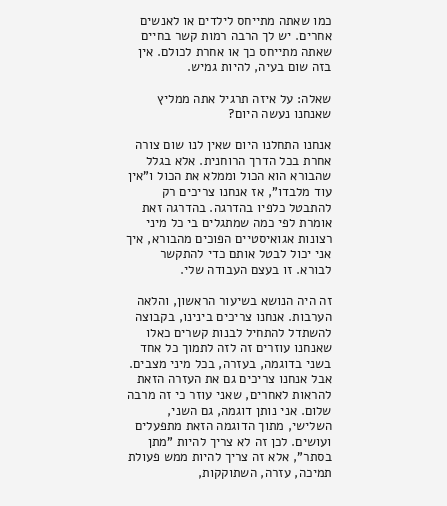כמו שאתה מתייחס לילדים או לאנשים אחרים. יש לך הרבה רמות קשר בחיים שאתה מתייחס כך או אחרת לכולם. אין בזה שום בעיה, להיות גמיש.

שאלה: על איזה תרגיל אתה ממליץ שאנחנו נעשה היום?

אנחנו התחלנו היום שאין לנו שום צורה אחרת בכל הדרך הרוחנית. אלא בגלל שהבורא הוא הכול וממלא את הכול ו"אין עוד מלבדו", אז אנחנו צריכים רק להתבטל כלפיו בהדרגה. בהדרגה זאת אומרת לפי כמה שמתגלים בי כל מיני רצונות אגואיסטיים הפוכים מהבורא, איך אני יכול לבטל אותם כדי להתקשר לבורא. זו בעצם העבודה שלי.

זה היה הנושא בשיעור הראשון, והלאה הערבות. אנחנו צריכים בינינו, בקבוצה להשתדל להתחיל לבנות קשרים כאלו שאנחנו עוזרים זה לזה לתמוך כל אחד בשני בדוגמה, בעזרה, בכל מיני מצבים. אבל אנחנו צריכים גם את העזרה הזאת להראות לאחרים, שאני עוזר כי זה מרבה שלום. אני נותן דוגמה, גם השני, השלישי, מתוך הדוגמה הזאת מתפעלים ועושים. לכן זה לא צריך להיות "מתן בסתר", אלא זה צריך להיות ממש פעולת תמיכה, עזרה, השתוקקות,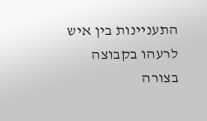התעניינות בין איש לרעהו בקבוצה בצורה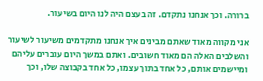ברורה. וכך אנחנו נתקדם. זה בעצם היה לנו היום בשיעור.

אני מקווה מאוד שאתם מבינים איך אנחנו מתקדמים משיעור לשיעור והשלבים האלה הם מאוד חשובים. ואתם במשך היום עוברים עליהם ומיישמים אותם, כל אחד בתוך עצמו, כל אחד בקבוצה שלו, וכך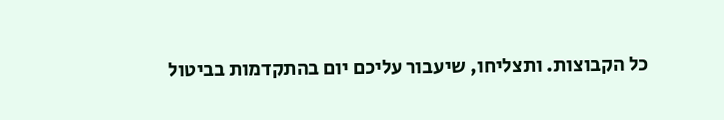כל הקבוצות. ותצליחו, שיעבור עליכם יום בהתקדמות בביטול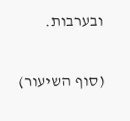ובערבות.

(סוף השיעור)